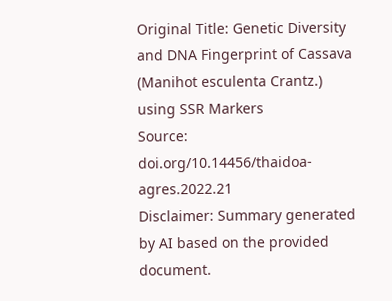Original Title: Genetic Diversity and DNA Fingerprint of Cassava (Manihot esculenta Crantz.) using SSR Markers
Source: doi.org/10.14456/thaidoa-agres.2022.21
Disclaimer: Summary generated by AI based on the provided document.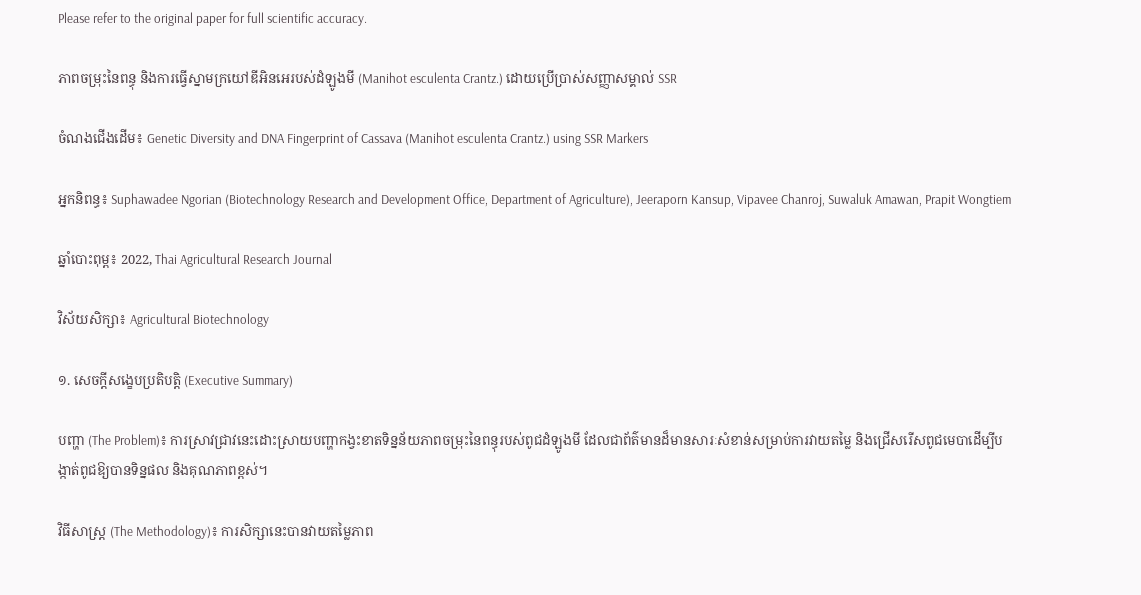Please refer to the original paper for full scientific accuracy.

ភាពចម្រុះនៃពន្ធុ និងការធ្វើស្នាមក្រយៅឌីអិនអេរបស់ដំឡូងមី (Manihot esculenta Crantz.) ដោយប្រើប្រាស់សញ្ញាសម្គាល់ SSR

ចំណងជើងដើម៖ Genetic Diversity and DNA Fingerprint of Cassava (Manihot esculenta Crantz.) using SSR Markers

អ្នកនិពន្ធ៖ Suphawadee Ngorian (Biotechnology Research and Development Office, Department of Agriculture), Jeeraporn Kansup, Vipavee Chanroj, Suwaluk Amawan, Prapit Wongtiem

ឆ្នាំបោះពុម្ព៖ 2022, Thai Agricultural Research Journal

វិស័យសិក្សា៖ Agricultural Biotechnology

១. សេចក្តីសង្ខេបប្រតិបត្តិ (Executive Summary)

បញ្ហា (The Problem)៖ ការស្រាវជ្រាវនេះដោះស្រាយបញ្ហាកង្វះខាតទិន្នន័យភាពចម្រុះនៃពន្ធុរបស់ពូជដំឡូងមី ដែលជាព័ត៌មានដ៏មានសារៈសំខាន់សម្រាប់ការវាយតម្លៃ និងជ្រើសរើសពូជមេបាដើម្បីបង្កាត់ពូជឱ្យបានទិន្នផល និងគុណភាពខ្ពស់។

វិធីសាស្ត្រ (The Methodology)៖ ការសិក្សានេះបានវាយតម្លៃភាព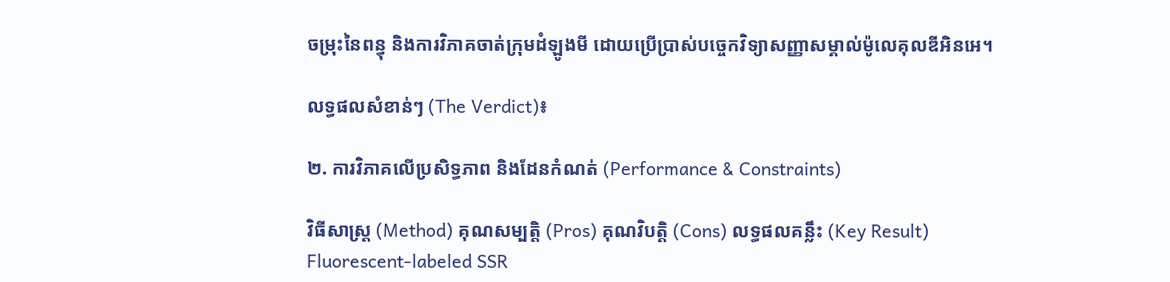ចម្រុះនៃពន្ធុ និងការវិភាគចាត់ក្រុមដំឡូងមី ដោយប្រើប្រាស់បច្ចេកវិទ្យាសញ្ញាសម្គាល់ម៉ូលេគុលឌីអិនអេ។

លទ្ធផលសំខាន់ៗ (The Verdict)៖

២. ការវិភាគលើប្រសិទ្ធភាព និងដែនកំណត់ (Performance & Constraints)

វិធីសាស្ត្រ (Method) គុណសម្បត្តិ (Pros) គុណវិបត្តិ (Cons) លទ្ធផលគន្លឹះ (Key Result)
Fluorescent-labeled SSR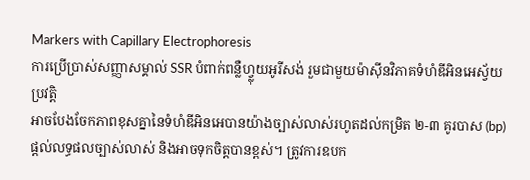Markers with Capillary Electrophoresis
ការប្រើប្រាស់សញ្ញាសម្គាល់ SSR បំពាក់ពន្លឺហ្វ្លុយអូរីសង់ រួមជាមួយម៉ាស៊ីនវិភាគទំហំឌីអិនអេស្វ័យប្រវត្តិ
អាចបែងចែកភាពខុសគ្នានៃទំហំឌីអិនអេបានយ៉ាងច្បាស់លាស់រហូតដល់កម្រិត ២-៣ គូរបាស (bp) ផ្តល់លទ្ធផលច្បាស់លាស់ និងអាចទុកចិត្តបានខ្ពស់។ ត្រូវការឧបក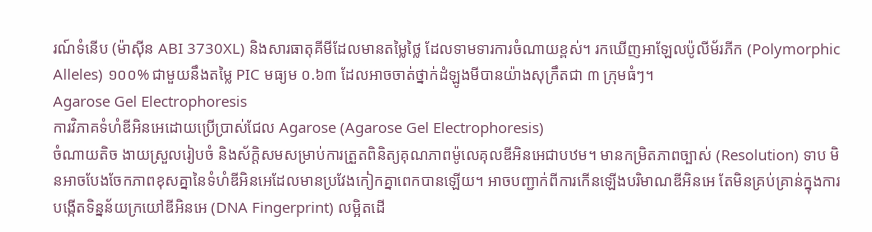រណ៍ទំនើប (ម៉ាស៊ីន ABI 3730XL) និងសារធាតុគីមីដែលមានតម្លៃថ្លៃ ដែលទាមទារការចំណាយខ្ពស់។ រកឃើញអាឡែលប៉ូលីម័រភីក (Polymorphic Alleles) ១០០% ជាមួយនឹងតម្លៃ PIC មធ្យម ០.៦៣ ដែលអាចចាត់ថ្នាក់ដំឡូងមីបានយ៉ាងសុក្រឹតជា ៣ ក្រុមធំៗ។
Agarose Gel Electrophoresis
ការវិភាគទំហំឌីអិនអេដោយប្រើប្រាស់ជែល Agarose (Agarose Gel Electrophoresis)
ចំណាយតិច ងាយស្រួលរៀបចំ និងស័ក្តិសមសម្រាប់ការត្រួតពិនិត្យគុណភាពម៉ូលេគុលឌីអិនអេជាបឋម។ មានកម្រិតភាពច្បាស់ (Resolution) ទាប មិនអាចបែងចែកភាពខុសគ្នានៃទំហំឌីអិនអេដែលមានប្រវែងកៀកគ្នាពេកបានឡើយ។ អាចបញ្ជាក់ពីការកើនឡើងបរិមាណឌីអិនអេ តែមិនគ្រប់គ្រាន់ក្នុងការបង្កើតទិន្នន័យក្រយៅឌីអិនអេ (DNA Fingerprint) លម្អិតដើ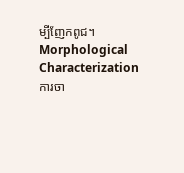ម្បីញែកពូជ។
Morphological Characterization
ការចា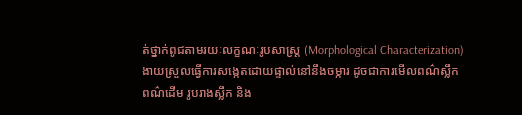ត់ថ្នាក់ពូជតាមរយៈលក្ខណៈរូបសាស្ត្រ (Morphological Characterization)
ងាយស្រួលធ្វើការសង្កេតដោយផ្ទាល់នៅនឹងចម្ការ ដូចជាការមើលពណ៌ស្លឹក ពណ៌ដើម រូបរាងស្លឹក និង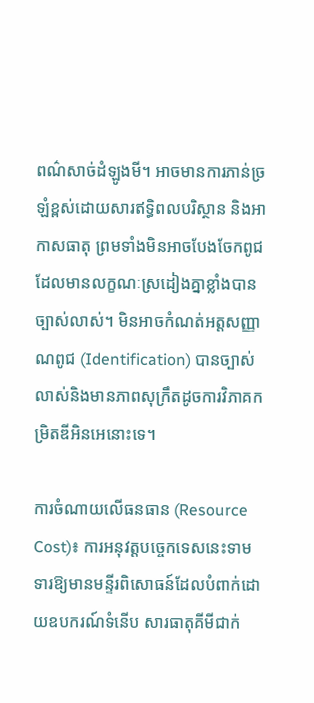ពណ៌សាច់ដំឡូងមី។ អាចមានការភាន់ច្រឡំខ្ពស់ដោយសារឥទ្ធិពលបរិស្ថាន និងអាកាសធាតុ ព្រមទាំងមិនអាចបែងចែកពូជដែលមានលក្ខណៈស្រដៀងគ្នាខ្លាំងបានច្បាស់លាស់។ មិនអាចកំណត់អត្តសញ្ញាណពូជ (Identification) បានច្បាស់លាស់និងមានភាពសុក្រឹតដូចការវិភាគកម្រិតឌីអិនអេនោះទេ។

ការចំណាយលើធនធាន (Resource Cost)៖ ការអនុវត្តបច្ចេកទេសនេះទាមទារឱ្យមានមន្ទីរពិសោធន៍ដែលបំពាក់ដោយឧបករណ៍ទំនើប សារធាតុគីមីជាក់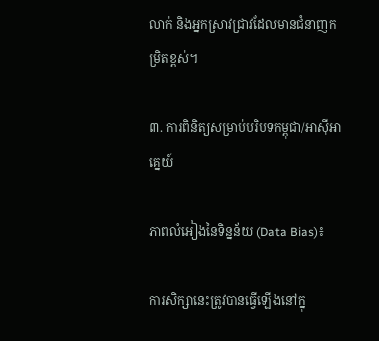លាក់ និងអ្នកស្រាវជ្រាវដែលមានជំនាញកម្រិតខ្ពស់។

៣. ការពិនិត្យសម្រាប់បរិបទកម្ពុជា/អាស៊ីអាគ្នេយ៍

ភាពលំអៀងនៃទិន្នន័យ (Data Bias)៖

ការសិក្សានេះត្រូវបានធ្វើឡើងនៅក្នុ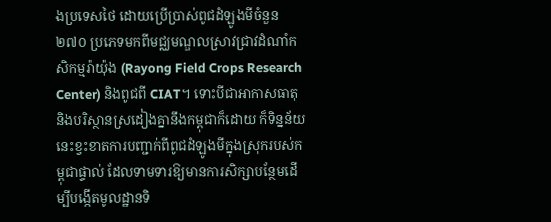ងប្រទេសថៃ ដោយប្រើប្រាស់ពូជដំឡូងមីចំនួន ២៧០ ប្រភេទមកពីមជ្ឈមណ្ឌលស្រាវជ្រាវដំណាំកសិកម្មរ៉ាយ៉ុង (Rayong Field Crops Research Center) និងពូជពី CIAT។ ទោះបីជាអាកាសធាតុ និងបរិស្ថានស្រដៀងគ្នានឹងកម្ពុជាក៏ដោយ ក៏ទិន្នន័យនេះខ្វះខាតការបញ្ជាក់ពីពូជដំឡូងមីក្នុងស្រុករបស់កម្ពុជាផ្ទាល់ ដែលទាមទារឱ្យមានការសិក្សាបន្ថែមដើម្បីបង្កើតមូលដ្ឋានទិ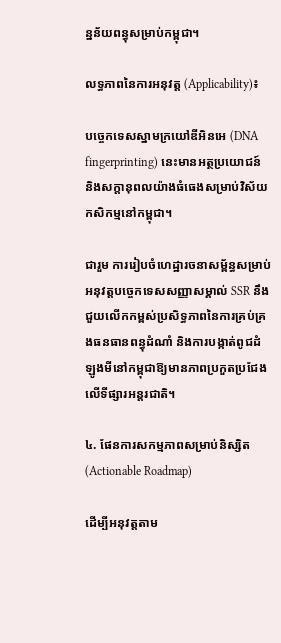ន្នន័យពន្ធុសម្រាប់កម្ពុជា។

លទ្ធភាពនៃការអនុវត្ត (Applicability)៖

បច្ចេកទេសស្នាមក្រយៅឌីអិនអេ (DNA fingerprinting) នេះមានអត្ថប្រយោជន៍ និងសក្តានុពលយ៉ាងធំធេងសម្រាប់វិស័យកសិកម្មនៅកម្ពុជា។

ជារួម ការរៀបចំហេដ្ឋារចនាសម្ព័ន្ធសម្រាប់អនុវត្តបច្ចេកទេសសញ្ញាសម្គាល់ SSR នឹងជួយលើកកម្ពស់ប្រសិទ្ធភាពនៃការគ្រប់គ្រងធនធានពន្ធុដំណាំ និងការបង្កាត់ពូជដំឡូងមីនៅកម្ពុជាឱ្យមានភាពប្រកួតប្រជែងលើទីផ្សារអន្តរជាតិ។

៤. ផែនការសកម្មភាពសម្រាប់និស្សិត (Actionable Roadmap)

ដើម្បីអនុវត្តតាម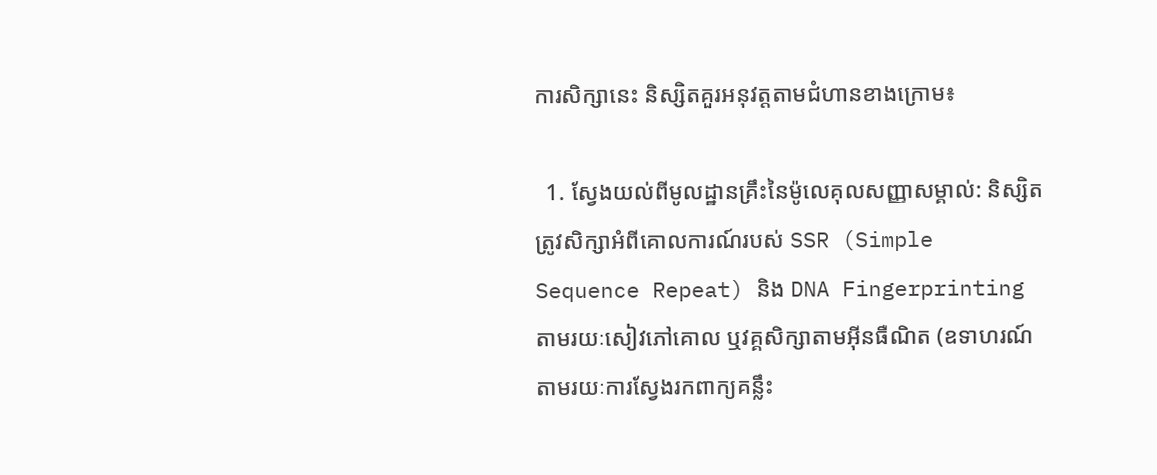ការសិក្សានេះ និស្សិតគួរអនុវត្តតាមជំហានខាងក្រោម៖

  1. ស្វែងយល់ពីមូលដ្ឋានគ្រឹះនៃម៉ូលេគុលសញ្ញាសម្គាល់: និស្សិតត្រូវសិក្សាអំពីគោលការណ៍របស់ SSR (Simple Sequence Repeat) និង DNA Fingerprinting តាមរយៈសៀវភៅគោល ឬវគ្គសិក្សាតាមអ៊ីនធឺណិត (ឧទាហរណ៍តាមរយៈការស្វែងរកពាក្យគន្លឹះ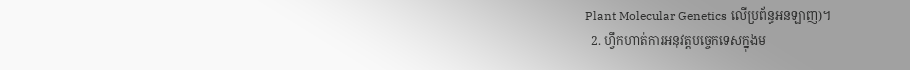Plant Molecular Genetics លើប្រព័ន្ធអនឡាញ)។
  2. ហ្វឹកហាត់ការអនុវត្តបច្ចេកទេសក្នុងម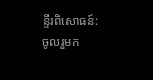ន្ទីរពិសោធន៍: ចូលរួមក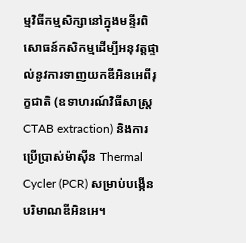ម្មវិធីកម្មសិក្សានៅក្នុងមន្ទីរពិសោធន៍កសិកម្មដើម្បីអនុវត្តផ្ទាល់នូវការទាញយកឌីអិនអេពីរុក្ខជាតិ (ឧទាហរណ៍វិធីសាស្រ្ត CTAB extraction) និងការប្រើប្រាស់ម៉ាស៊ីន Thermal Cycler (PCR) សម្រាប់បង្កើនបរិមាណឌីអិនអេ។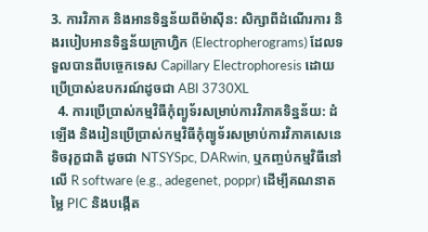3. ការវិភាគ និងអានទិន្នន័យពីម៉ាស៊ីន: សិក្សាពីដំណើរការ និងរបៀបអានទិន្នន័យក្រាហ្វិក (Electropherograms) ដែលទទួលបានពីបច្ចេកទេស Capillary Electrophoresis ដោយប្រើប្រាស់ឧបករណ៍ដូចជា ABI 3730XL
  4. ការប្រើប្រាស់កម្មវិធីកុំព្យូទ័រសម្រាប់ការវិភាគទិន្នន័យ: ដំឡើង និងរៀនប្រើប្រាស់កម្មវិធីកុំព្យូទ័រសម្រាប់ការវិភាគសេនេទិចរុក្ខជាតិ ដូចជា NTSYSpc, DARwin, ឬកញ្ចប់កម្មវិធីនៅលើ R software (e.g., adegenet, poppr) ដើម្បីគណនាតម្លៃ PIC និងបង្កើត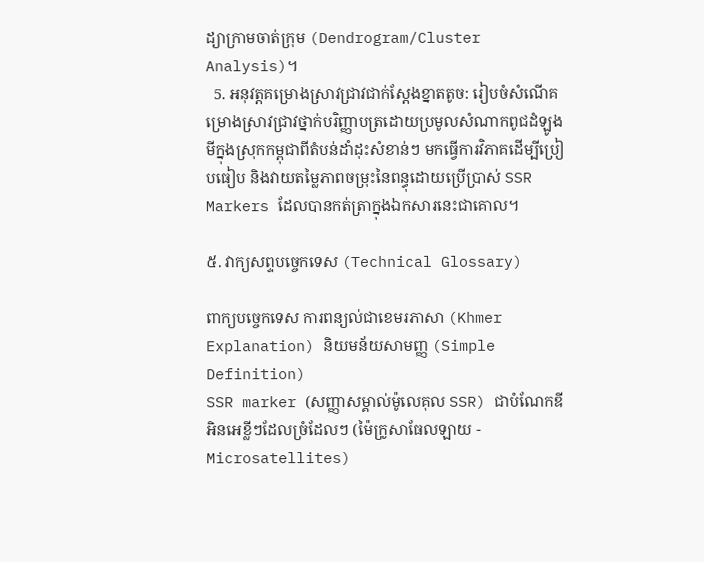ដ្យាក្រាមចាត់ក្រុម (Dendrogram/Cluster Analysis)។
  5. អនុវត្តគម្រោងស្រាវជ្រាវជាក់ស្តែងខ្នាតតូច: រៀបចំសំណើគម្រោងស្រាវជ្រាវថ្នាក់បរិញ្ញាបត្រដោយប្រមូលសំណាកពូជដំឡូងមីក្នុងស្រុកកម្ពុជាពីតំបន់ដាំដុះសំខាន់ៗ មកធ្វើការវិភាគដើម្បីប្រៀបធៀប និងវាយតម្លៃភាពចម្រុះនៃពន្ធុដោយប្រើប្រាស់ SSR Markers ដែលបានកត់ត្រាក្នុងឯកសារនេះជាគោល។

៥. វាក្យសព្ទបច្ចេកទេស (Technical Glossary)

ពាក្យបច្ចេកទេស ការពន្យល់ជាខេមរភាសា (Khmer Explanation) និយមន័យសាមញ្ញ (Simple Definition)
SSR marker (សញ្ញាសម្គាល់ម៉ូលេគុល SSR) ជាបំណែកឌីអិនអេខ្លីៗដែលច្រំដែលៗ (ម៉ៃក្រូសាធែលឡាយ - Microsatellites)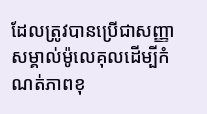ដែលត្រូវបានប្រើជាសញ្ញាសម្គាល់ម៉ូលេគុលដើម្បីកំណត់ភាពខុ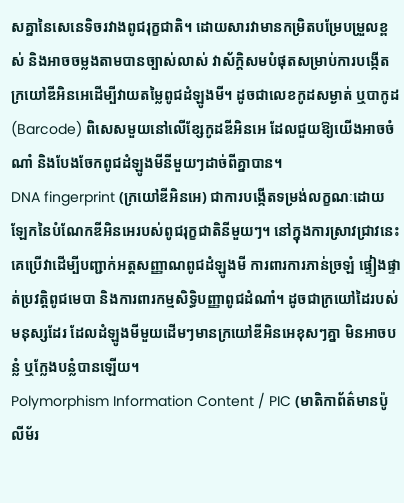សគ្នានៃសេនេទិចរវាងពូជរុក្ខជាតិ។ ដោយសារវាមានកម្រិតបម្រែបម្រួលខ្ពស់ និងអាចចម្លងតាមបានច្បាស់លាស់ វាស័ក្តិសមបំផុតសម្រាប់ការបង្កើតក្រយៅឌីអិនអេដើម្បីវាយតម្លៃពូជដំឡូងមី។ ដូចជាលេខកូដសម្ងាត់ ឬបាកូដ (Barcode) ពិសេសមួយនៅលើខ្សែកូដឌីអិនអេ ដែលជួយឱ្យយើងអាចចំណាំ និងបែងចែកពូជដំឡូងមីនីមួយៗដាច់ពីគ្នាបាន។
DNA fingerprint (ក្រយៅឌីអិនអេ) ជាការបង្កើតទម្រង់លក្ខណៈដោយឡែកនៃបំណែកឌីអិនអេរបស់ពូជរុក្ខជាតិនីមួយៗ។ នៅក្នុងការស្រាវជ្រាវនេះ គេប្រើវាដើម្បីបញ្ជាក់អត្តសញ្ញាណពូជដំឡូងមី ការពារការភាន់ច្រឡំ ផ្ទៀងផ្ទាត់ប្រវត្តិពូជមេបា និងការពារកម្មសិទ្ធិបញ្ញាពូជដំណាំ។ ដូចជាក្រយៅដៃរបស់មនុស្សដែរ ដែលដំឡូងមីមួយដើមៗមានក្រយៅឌីអិនអេខុសៗគ្នា មិនអាចបន្លំ ឬក្លែងបន្លំបានឡើយ។
Polymorphism Information Content / PIC (មាតិកាព័ត៌មានប៉ូលីម័រ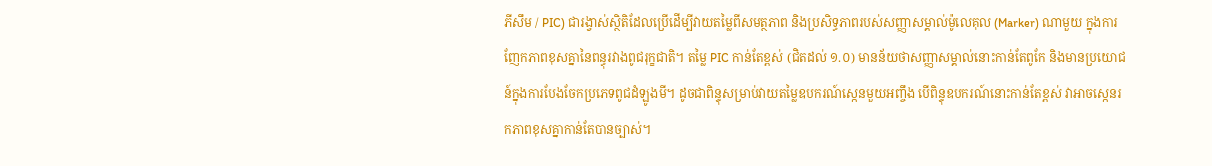ភីសឹម / PIC) ជារង្វាស់ស្ថិតិដែលប្រើដើម្បីវាយតម្លៃពីសមត្ថភាព និងប្រសិទ្ធភាពរបស់សញ្ញាសម្គាល់ម៉ូលេគុល (Marker) ណាមួយ ក្នុងការញែកភាពខុសគ្នានៃពន្ធុរវាងពូជរុក្ខជាតិ។ តម្លៃ PIC កាន់តែខ្ពស់ (ជិតដល់ ១.០) មានន័យថាសញ្ញាសម្គាល់នោះកាន់តែពូកែ និងមានប្រយោជន៍ក្នុងការបែងចែកប្រភេទពូជដំឡូងមី។ ដូចជាពិន្ទុសម្រាប់វាយតម្លៃឧបករណ៍ស្កេនមួយអញ្ចឹង បើពិន្ទុឧបករណ៍នោះកាន់តែខ្ពស់ វាអាចស្កេនរកភាពខុសគ្នាកាន់តែបានច្បាស់។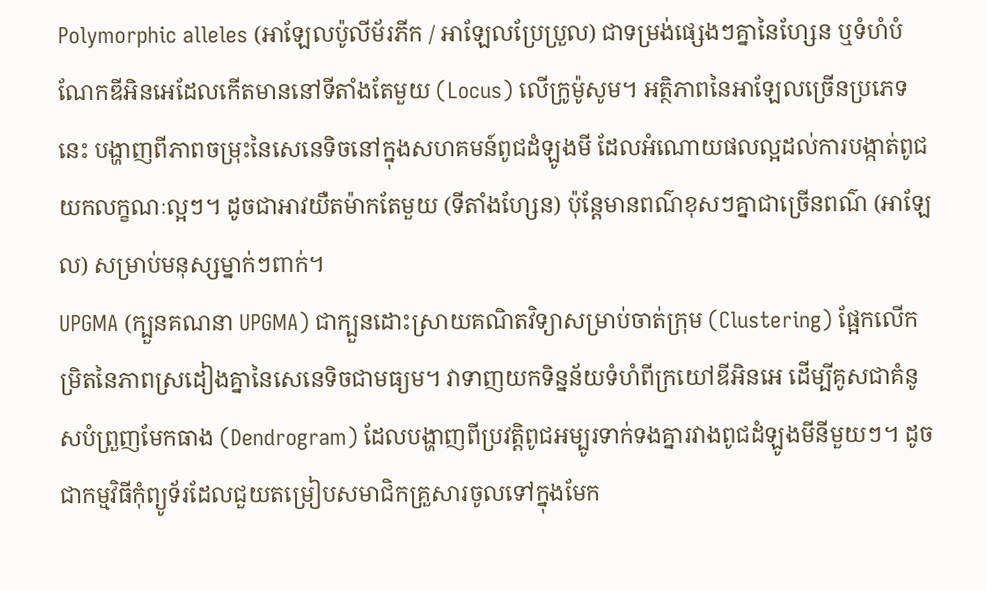Polymorphic alleles (អាឡែលប៉ូលីម័រភីក / អាឡែលប្រែប្រួល) ជាទម្រង់ផ្សេងៗគ្នានៃហ្សែន ឬទំហំបំណែកឌីអិនអេដែលកើតមាននៅទីតាំងតែមួយ (Locus) លើក្រូម៉ូសូម។ អត្ថិភាពនៃអាឡែលច្រើនប្រភេទនេះ បង្ហាញពីភាពចម្រុះនៃសេនេទិចនៅក្នុងសហគមន៍ពូជដំឡូងមី ដែលអំណោយផលល្អដល់ការបង្កាត់ពូជយកលក្ខណៈល្អៗ។ ដូចជាអាវយឺតម៉ាកតែមួយ (ទីតាំងហ្សែន) ប៉ុន្តែមានពណ៌ខុសៗគ្នាជាច្រើនពណ៌ (អាឡែល) សម្រាប់មនុស្សម្នាក់ៗពាក់។
UPGMA (ក្បួនគណនា UPGMA) ជាក្បួនដោះស្រាយគណិតវិទ្យាសម្រាប់ចាត់ក្រុម (Clustering) ផ្អែកលើកម្រិតនៃភាពស្រដៀងគ្នានៃសេនេទិចជាមធ្យម។ វាទាញយកទិន្នន័យទំហំពីក្រយៅឌីអិនអេ ដើម្បីគូសជាគំនូសបំព្រួញមែកធាង (Dendrogram) ដែលបង្ហាញពីប្រវត្តិពូជអម្បូរទាក់ទងគ្នារវាងពូជដំឡូងមីនីមួយៗ។ ដូចជាកម្មវិធីកុំព្យូទ័រដែលជួយតម្រៀបសមាជិកគ្រួសារចូលទៅក្នុងមែក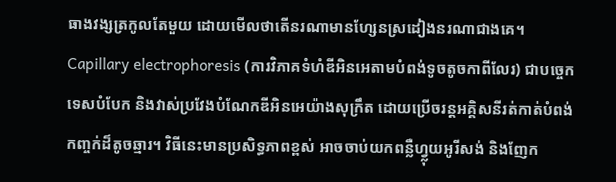ធាងវង្សត្រកូលតែមួយ ដោយមើលថាតើនរណាមានហ្សែនស្រដៀងនរណាជាងគេ។
Capillary electrophoresis (ការវិភាគទំហំឌីអិនអេតាមបំពង់ទូចតូចកាពីលែរ) ជាបច្ចេកទេសបំបែក និងវាស់ប្រវែងបំណែកឌីអិនអេយ៉ាងសុក្រឹត ដោយប្រើចរន្តអគ្គិសនីរត់កាត់បំពង់កញ្ចក់ដ៏តូចឆ្មារ។ វិធីនេះមានប្រសិទ្ធភាពខ្ពស់ អាចចាប់យកពន្លឺហ្វ្លុយអូរីសង់ និងញែក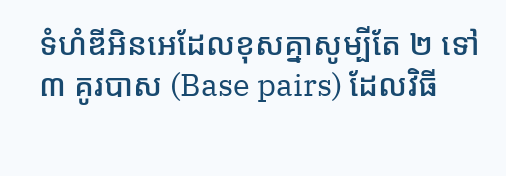ទំហំឌីអិនអេដែលខុសគ្នាសូម្បីតែ ២ ទៅ ៣ គូរបាស (Base pairs) ដែលវិធី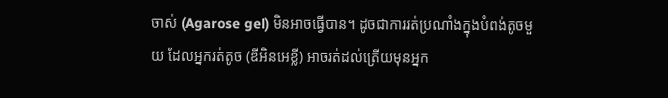ចាស់ (Agarose gel) មិនអាចធ្វើបាន។ ដូចជាការរត់ប្រណាំងក្នុងបំពង់តូចមួយ ដែលអ្នករត់តូច (ឌីអិនអេខ្លី) អាចរត់ដល់ត្រើយមុនអ្នក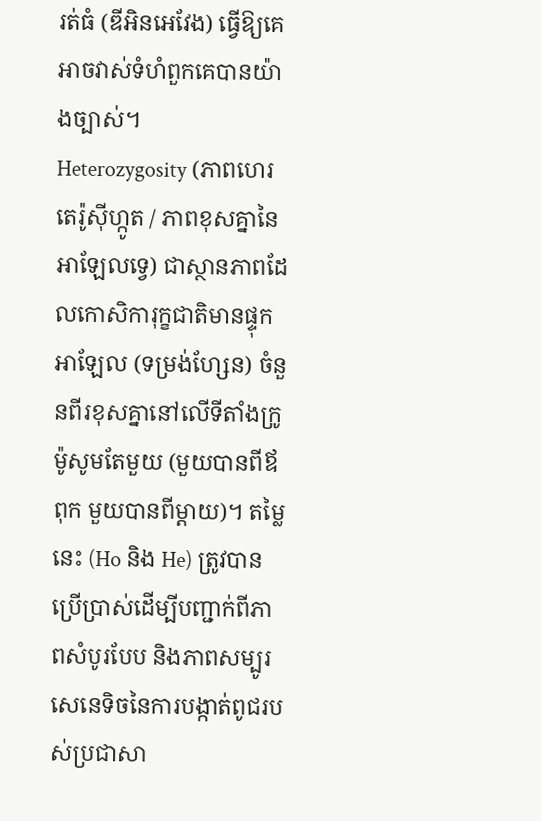រត់ធំ (ឌីអិនអេវែង) ធ្វើឱ្យគេអាចវាស់ទំហំពួកគេបានយ៉ាងច្បាស់។
Heterozygosity (ភាពហេរតេរ៉ូស៊ីហ្កូត / ភាពខុសគ្នានៃអាឡែលទ្វេ) ជាស្ថានភាពដែលកោសិការុក្ខជាតិមានផ្ទុកអាឡែល (ទម្រង់ហ្សែន) ចំនួនពីរខុសគ្នានៅលើទីតាំងក្រូម៉ូសូមតែមួយ (មួយបានពីឪពុក មួយបានពីម្តាយ)។ តម្លៃនេះ (Ho និង He) ត្រូវបានប្រើប្រាស់ដើម្បីបញ្ជាក់ពីភាពសំបូរបែប និងភាពសម្បូរសេនេទិចនៃការបង្កាត់ពូជរបស់ប្រជាសា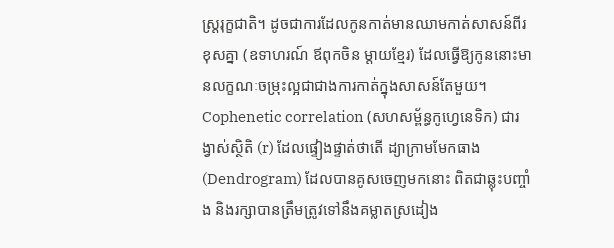ស្ត្ររុក្ខជាតិ។ ដូចជាការដែលកូនកាត់មានឈាមកាត់សាសន៍ពីរខុសគ្នា (ឧទាហរណ៍ ឪពុកចិន ម្តាយខ្មែរ) ដែលធ្វើឱ្យកូននោះមានលក្ខណៈចម្រុះល្អជាជាងការកាត់ក្នុងសាសន៍តែមួយ។
Cophenetic correlation (សហសម្ព័ន្ធកូហ្វេនេទិក) ជារង្វាស់ស្ថិតិ (r) ដែលផ្ទៀងផ្ទាត់ថាតើ ដ្យាក្រាមមែកធាង (Dendrogram) ដែលបានគូសចេញមកនោះ ពិតជាឆ្លុះបញ្ចាំង និងរក្សាបានត្រឹមត្រូវទៅនឹងគម្លាតស្រដៀង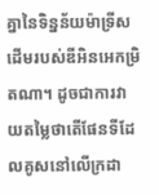គ្នានៃទិន្នន័យម៉ាទ្រីសដើមរបស់ឌីអិនអេកម្រិតណា។ ដូចជាការវាយតម្លៃថាតើផែនទីដែលគូសនៅលើក្រដា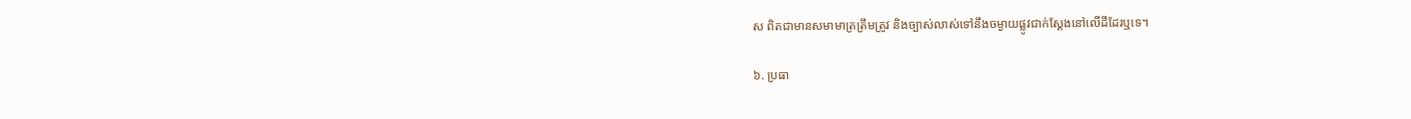ស ពិតជាមានសមាមាត្រត្រឹមត្រូវ និងច្បាស់លាស់ទៅនឹងចម្ងាយផ្លូវជាក់ស្តែងនៅលើដីដែរឬទេ។

៦. ប្រធា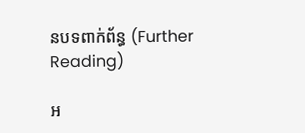នបទពាក់ព័ន្ធ (Further Reading)

អ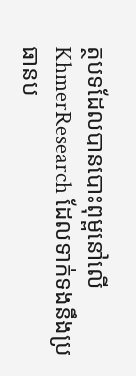ត្ថបទដែលបានបោះពុម្ពនៅលើ KhmerResearch ដែលទាក់ទងនឹងប្រធានប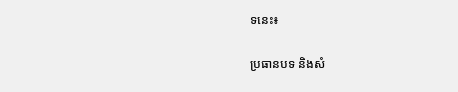ទនេះ៖

ប្រធានបទ និងសំ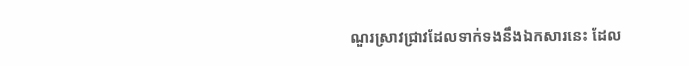ណួរស្រាវជ្រាវដែលទាក់ទងនឹងឯកសារនេះ ដែល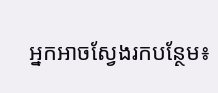អ្នកអាចស្វែងរកបន្ថែម៖